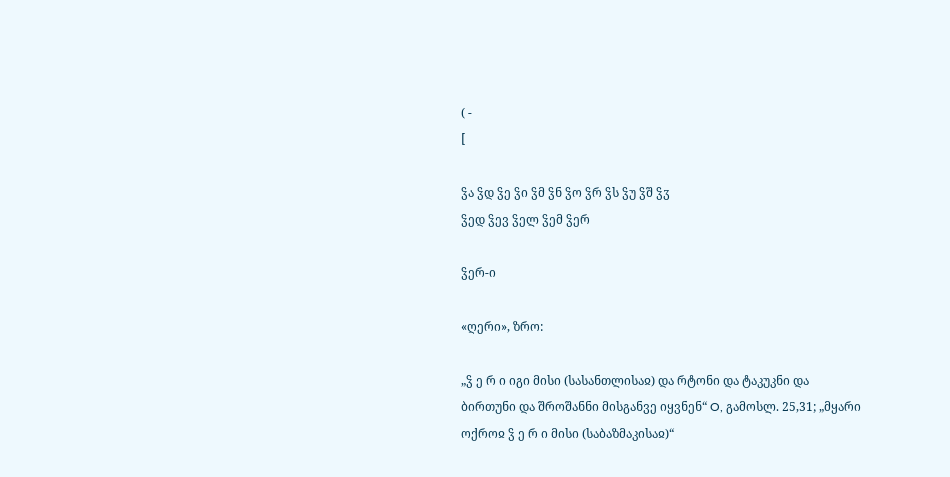( -
[

ჴა ჴდ ჴე ჴი ჴმ ჴნ ჴო ჴრ ჴს ჴუ ჴშ ჴჳ
ჴედ ჴევ ჴელ ჴემ ჴერ

ჴერ-ი

«ღერი», ზრო:

„ჴ ე რ ი იგი მისი (სასანთლისაჲ) და რტონი და ტაკუკნი და ბირთუნი და შროშანნი მისგანვე იყვნენ“ O, გამოსლ. 25,31; „მყარი ოქროჲ ჴ ე რ ი მისი (საბაზმაკისაჲ)“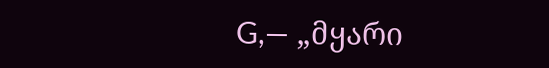G,— „მყარი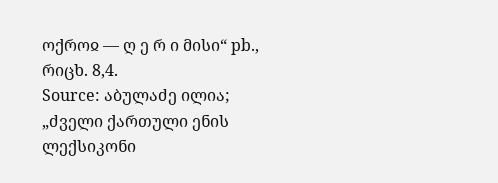ოქროჲ — ღ ე რ ი მისი“ pb., რიცხ. 8,4.
Source: აბულაძე ილია; „ძველი ქართული ენის ლექსიკონი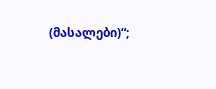(მასალები)“;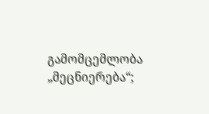გამომცემლობა „მეცნიერება“;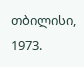თბილისი, 1973.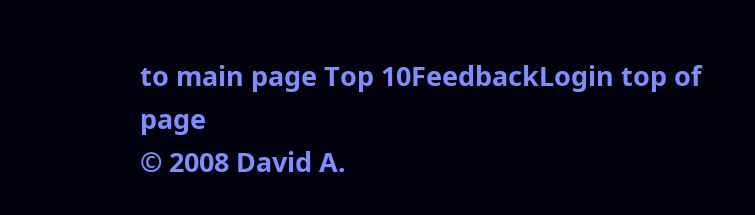to main page Top 10FeedbackLogin top of page
© 2008 David A.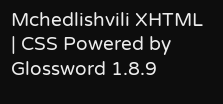Mchedlishvili XHTML | CSS Powered by Glossword 1.8.9